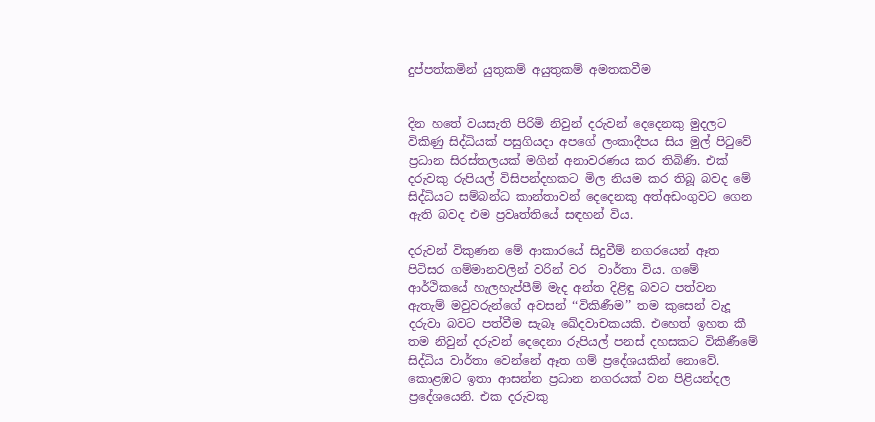දුප්පත්කමින් යුතුකම් අයුතුකම් අමතකවීම


දින හතේ වයසැති පිරිමි නිවුන් දරුවන් දෙදෙනකු මුදලට විකිණු සිද්ධියක් පසුගියදා අපගේ ලංකාදීපය සිය මුල් පිටුවේ ප්‍රධාන සිරස්තලයක් මගින් අනාවරණය කර තිබිණි. එක් දරුවකු රුපියල් විසිපන්දහකට මිල නියම කර තිබූ බවද මේ සිද්ධියට සම්බන්ධ කාන්තාවන් දෙදෙනකු අත්අඩංගුවට ගෙන ඇති බවද එම ප්‍රවෘත්තියේ සඳහන් විය.

දරුවන් විකුණන මේ ආකාරයේ සිදුවීම් නගරයෙන් ඈත පිටිසර ගම්මානවලින් වරින් වර  වාර්තා විය. ගමේ ආර්ථිකයේ හැලහැප්පීම් මැද අන්ත දිළිඳු බවට පත්වන ඇතැම් මවුවරුන්ගේ අවසන් ‘‘විකිණීම’’ තම කුසෙන් වැදූ දරුවා බවට පත්වීම සැබෑ ඛේදවාචකයකි. එහෙත් ඉහත කී තම නිවුන් දරුවන් දෙදෙනා රුපියල් පනස් දහසකට විකිණීමේ සිද්ධිය වාර්තා වෙන්නේ ඈත ගම් ප්‍රදේශයකින් නොවේ. කොළඹට ඉතා ආසන්න ප්‍රධාන නගරයක් වන පිළියන්දල ප්‍රදේශයෙනි. එක දරුවකු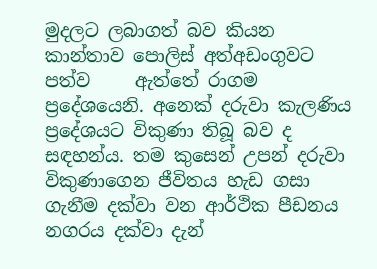මුදලට ලබාගත් බව කියන කාන්තාව පොලිස් අත්අඩංගුවට පත්ව     ඇත්තේ රාගම ප්‍රදේශයෙනි. අනෙක් දරුවා කැලණිය ප්‍රදේශයට විකුණා තිබූ බව ද සඳහන්ය. තම කුසෙන් උපන් දරුවා විකුණාගෙන ජීවිතය හැඩ ගසා ගැනීම දක්වා වන ආර්ථික පීඩනය නගරය දක්වා දැන්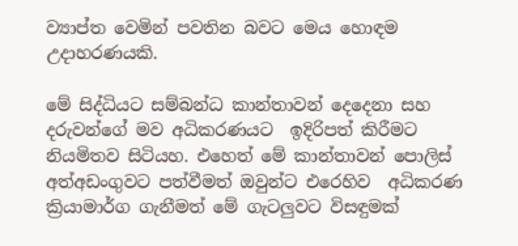ව්‍යාප්ත වෙමින් පවතින බවට මෙය හොඳම උදාහරණයකි.

මේ සිද්ධියට සම්බන්ධ කාන්තාවන් දෙදෙනා සහ දරුවන්ගේ මව අධිකරණයට  ඉදිරිපත් කිරීමට නියමිතව සිටියහ. එහෙත් මේ කාන්තාවන් පොලිස් අත්අඩංගුවට පත්වීමත් ඔවුන්ට එරෙහිව  අධිකරණ  ක්‍රියාමාර්ග ගැනීමත් මේ ගැටලුවට විසඳුමක්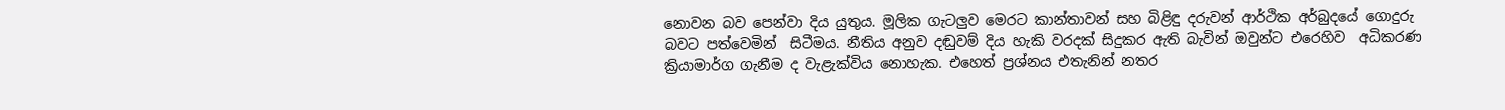නොවන බව පෙන්වා දිය යුතුය. මූලික ගැටලුව මෙරට කාන්තාවන් සහ බිළිඳු දරුවන් ආර්ථික අර්බුදයේ ගොදුරු  බවට පත්වෙමින්  සිටීමය. නීතිය අනුව දඬුවම් දිය හැකි වරදක් සිදුකර ඇති බැවින් ඔවුන්ට එරෙහිව  අධිකරණ ක්‍රියාමාර්ග ගැනීම ද වැළැක්විය නොහැක. එහෙත් ප්‍රශ්නය එතැනින් නතර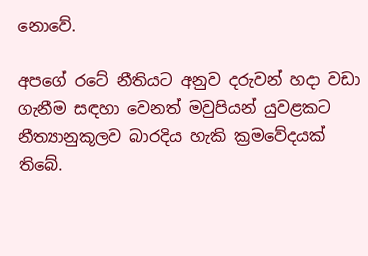නොවේ.

අපගේ රටේ නීතියට අනුව දරුවන් හදා වඩා ගැනීම සඳහා වෙනත් මවුපියන් යුවළකට නීත්‍යානුකූලව බාරදිය හැකි ක්‍රමවේදයක් තිබේ.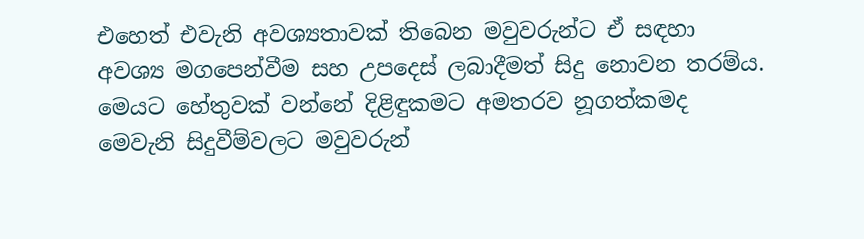එහෙත් එවැනි අවශ්‍යතාවක් තිබෙන මවුවරුන්ට ඒ සඳහා අවශ්‍ය මගපෙන්වීම සහ උපදෙස් ලබාදීමත් සිදු නොවන තරම්ය. මෙයට හේතුවක් වන්නේ දිළිඳුකමට අමතරව නූගත්කමද මෙවැනි සිදුවීම්වලට මවුවරුන්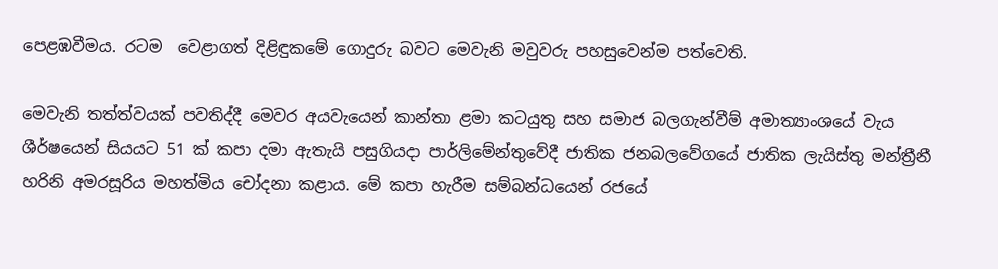පෙළඹවීමය. රටම  වෙළාගත් දිළිඳුකමේ ගොදුරු බවට මෙවැනි මවුවරු පහසුවෙන්ම පත්වෙති.

මෙවැනි තත්ත්වයක් පවතිද්දී මෙවර අයවැයෙන් කාන්තා ළමා කටයුතු සහ සමාජ බලගැන්වීම් අමාත්‍යාංශයේ වැය ශීර්ෂයෙන් සියයට 51 ක් කපා දමා ඇතැයි පසුගියදා පාර්ලිමේන්තුවේදී ජාතික ජනබලවේගයේ ජාතික ලැයිස්තු මන්ත්‍රීනී හරිනි අමරසූරිය මහත්මිය චෝදනා කළාය. මේ කපා හැරීම සම්බන්ධයෙන් රජයේ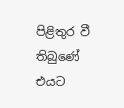පිළිතුර වී තිබුණේ එයට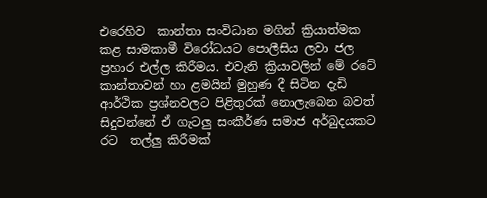එරෙහිව  කාන්තා සංවිධාන මගින් ක්‍රියාත්මක  කළ සාමකාමී විරෝධයට පොලීසිය ලවා ජල ප්‍රහාර එල්ල කිරීමය. එවැනි ක්‍රියාවලින් මේ රටේ කාන්තාවන් හා ළමයින් මුහුණ දී සිටින දැඩි ආර්ථික ප්‍රශ්නවලට පිළිතුරක් නොලැබෙන බවත් සිදුවන්නේ ඒ ගැටලු සංකීර්ණ සමාජ අර්බුදයකට රට  තල්ලු කිරීමක්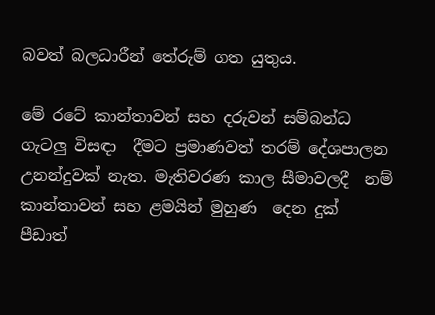බවත් බලධාරීන් තේරුම් ගත යුතුය.

මේ රටේ කාන්තාවන් සහ දරුවන් සම්බන්ධ ගැටලු විසඳා  දීමට ප්‍රමාණවත් තරම් දේශපාලන  උනන්දුවක් නැත. මැතිවරණ කාල සීමාවලදී  නම් කාන්තාවන් සහ ළමයින් මුහුණ  දෙන දුක් පීඩාත්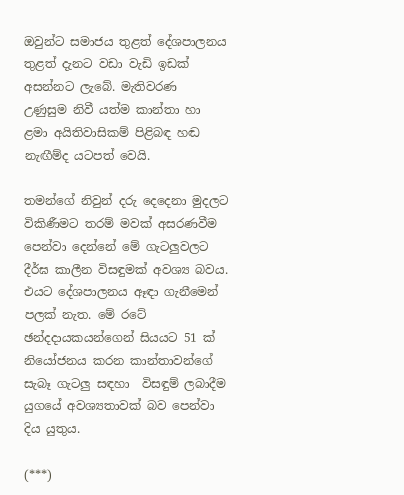ඔවුන්ට සමාජය තුළත් දේශපාලනය තුළත් දැනට වඩා වැඩි ඉඩක් අසන්නට ලැබේ. මැතිවරණ  උණුසුම නිවී යත්ම කාන්තා හා ළමා අයිතිවාසිකම් පිළිබඳ හඬ නැඟීම්ද යටපත් වෙයි.

තමන්ගේ නිවුන් දරු දෙදෙනා මුදලට විකිණීමට තරම් මවක් අසරණවීම පෙන්වා දෙන්නේ මේ ගැටලුවලට දීර්ඝ කාලීන විසඳුමක් අවශ්‍ය බවය. එයට දේශපාලනය ඈඳා ගැනීමෙන් පලක් නැත. මේ රටේ ඡන්දදායකයන්ගෙන් සියයට 51 ක් නියෝජනය කරන කාන්තාවන්ගේ සැබෑ ගැටලු සඳහා  විසඳුම් ලබාදීම යුගයේ අවශ්‍යතාවක් බව පෙන්වා දිය යුතුය.

(***)